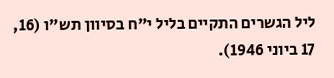ליל הגשרים התקיים בליל י"ח בסיוון תש"ו (16, 17 ביוני 1946).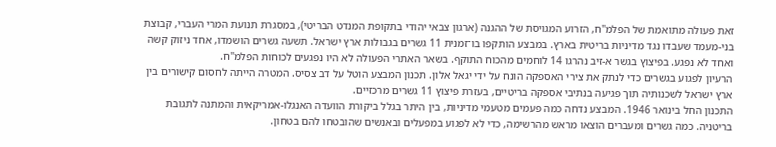זאת פעולה מתואמת של הפלמ"ח, הזרוע המגויסת של ההגנה (ארגון צבאי יהודי בתקופת המנדט הבריטי), במסגרת תנועת המרי העברי, קבוצת בני-מעמד שעבדו נגד מדיניות בריטית בארץ. במבצע הותקפו בו־זמנית 11 גשרים בגבולות ארץ ישראל. תשעה גשרים הושמדו, אחד ניזוק קשה ואחד לא נפגע. בפיצוץ בגשר א-זיב נהרגו 14 לוחמים מהכוח התוקף. בשאר האתרי הפעולה לא היו נפגעים לכוחות הפלמ"ח.
הרעיון לפגוע בגשרים כדי לנתק את צירי האספקה הונח על ידי יגאל אלון. תכנון המבצע הוטל על דב צסיס. המטרה הייתה לחסום קישורים בין ארץ ישראל לשכנותיה תוך פגיעה בנתיבי אספקה בריטיים, בעזרת פיצוץ 11 גשרים מרכזיים.
התכנון החל בינואר 1946. המבצע נדחה כמה פעמים מטעמי מדיניות, בין היתר בגלל ביקורת הוועדה האנגלו‑אמריקאית והמתנה לתגובת בריטניה. כמה גשרים ומעברים הוצאו מראש מהרשימה, כדי לא לפגוע במפעלים ובאנשים שהובטחו להם בטחון.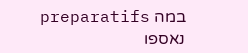במה preparatifs נאספו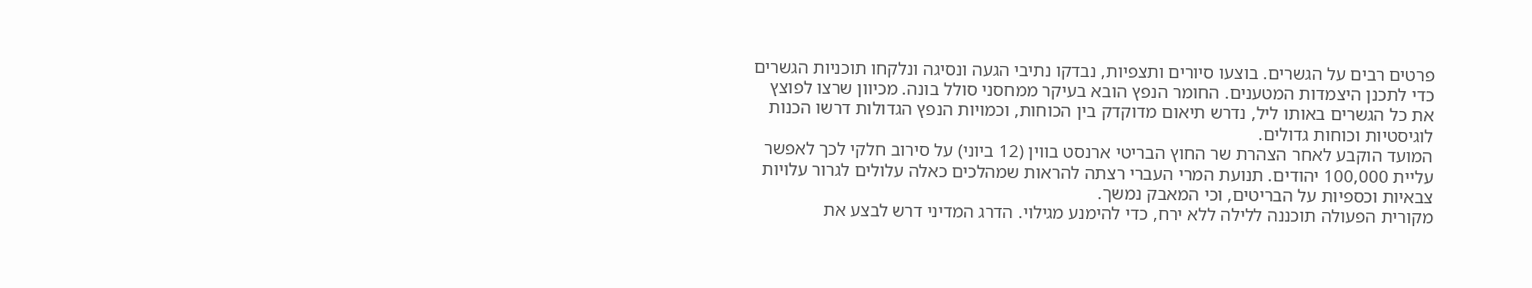פרטים רבים על הגשרים. בוצעו סיורים ותצפיות, נבדקו נתיבי הגעה ונסיגה ונלקחו תוכניות הגשרים כדי לתכנן היצמדות המטענים. החומר הנפץ הובא בעיקר ממחסני סולל בונה. מכיוון שרצו לפוצץ את כל הגשרים באותו ליל, נדרש תיאום מדוקדק בין הכוחות, וכמויות הנפץ הגדולות דרשו הכנות לוגיסטיות וכוחות גדולים.
המועד הוקבע לאחר הצהרת שר החוץ הבריטי ארנסט בווין (12 ביוני) על סירוב חלקי לכך לאפשר עליית 100,000 יהודים. תנועת המרי העברי רצתה להראות שמהלכים כאלה עלולים לגרור עלויות צבאיות וכספיות על הבריטים, וכי המאבק נמשך.
מקורית הפעולה תוכננה ללילה ללא ירח, כדי להימנע מגילוי. הדרג המדיני דרש לבצע את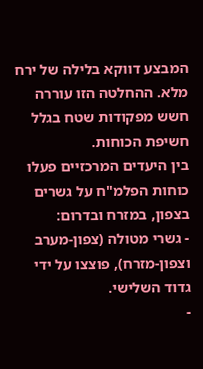המבצע דווקא בלילה של ירח מלא. ההחלטה הזו עוררה חשש מפקודות שטח בגלל חשיפת הכוחות.
בין היעדים המרכזיים פעלו כוחות הפלמ"ח על גשרים בצפון, במזרח ובדרום:
- גשרי מטולה (צפון‑מערב וצפון‑מזרח), פוצצו על ידי גדוד השלישי.
-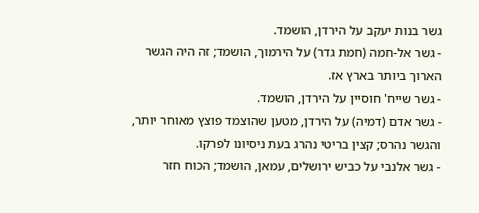גשר בנות יעקב על הירדן, הושמד.
- גשר אל‑חמה (חמת גדר) על הירמוך, הושמד; זה היה הגשר הארוך ביותר בארץ אז.
- גשר שייח' חוסיין על הירדן, הושמד.
- גשר אדם (דמיה) על הירדן, מטען שהוצמד פוצץ מאוחר יותר, והגשר נהרס; קצין בריטי נהרג בעת ניסיונו לפרקו.
- גשר אלנבי על כביש ירושלים, עמאן, הושמד; הכוח חזר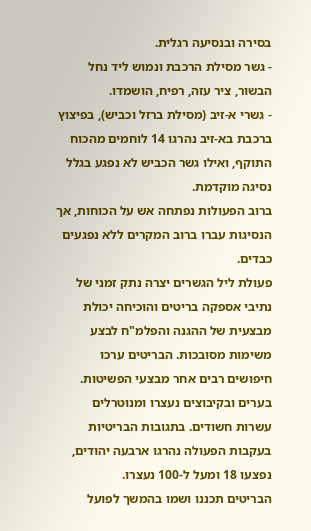בסירה ובנסיעה רגלית.
- גשר מסילת הרכבת ונמוש ליד נחל הבשור, ציר עזה, רפיח, הושמדו.
- גשרי א-זיב (מסילת ברזל וכביש), בפיצוץ ברכבת בא-זיב נהרגו 14 לוחמים מהכוח התוקף, ואילו גשר הכביש לא נפגע בגלל נסיגה מוקדמת.
ברוב הפעולות נפתחה אש על הכוחות, אך הנסיגות עברו ברוב המקרים ללא נפגעים כבדים.
פעולת ליל הגשרים יצרה נתק זמני של נתיבי אספקה בריטים והוכיחה יכולת מבצעית של ההגנה והפלמ"ח לבצע משימות מסובכות. הבריטים ערכו חיפושים רבים אחר מבצעי הפשיטות. בערים ובקיבוצים נעצרו ומנוטרלים עשרות חשודים. בתגובות הבריטיות בעקבות הפעולה נהרגו ארבעה יהודים, נפצעו 18 ומעל ל‑100 נעצרו.
הבריטים תכננו ושמו בהמשך לפועל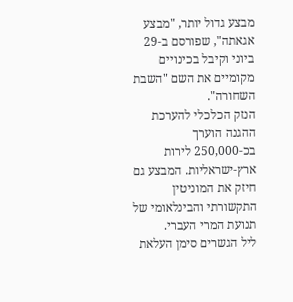מבצע גדול יותר, "מבצע אגאתה", שפורסם ב‑29 ביוני וקיבל בכינויים מקומיים את השם "השבת השחורה".
הנזק הכלכלי להערכת ההגנה הוערך בכ‑250,000 לירות ארץ‑ישראליות. המבצע גם חיזק את המוניטין התקשורתי והבינלאומי של תנועת המרי העברי.
ליל הגשרים סימן העלאת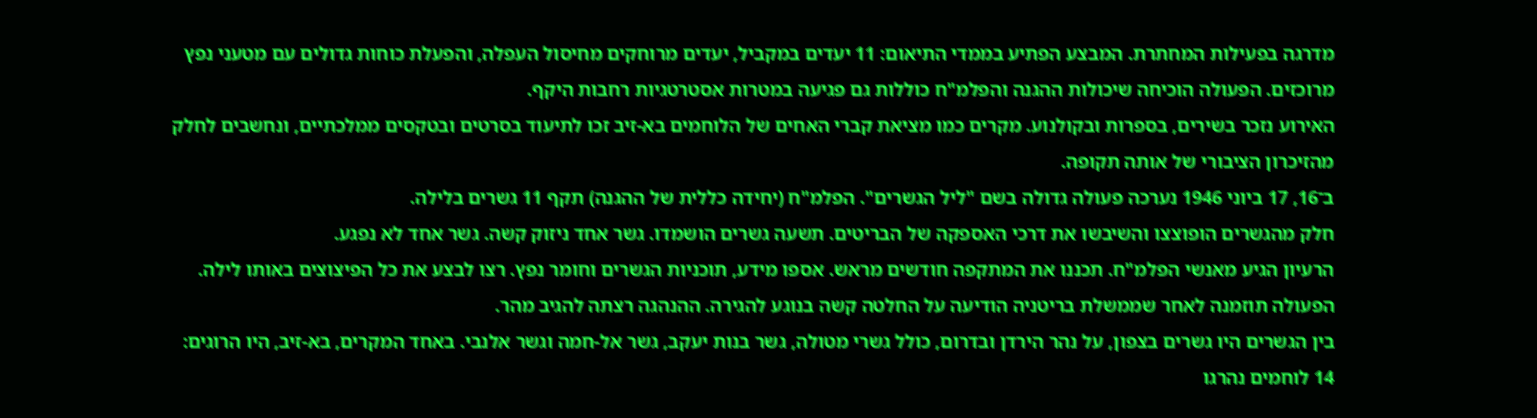מדרגה בפעילות המחתרת. המבצע הפתיע בממדי התיאום: 11 יעדים במקביל, יעדים מרוחקים מחיסול העפלה, והפעלת כוחות גדולים עם מטעני נפץ מרוכזים. הפעולה הוכיחה שיכולות ההגנה והפלמ"ח כוללות גם פגיעה במטרות אסטרטגיות רחבות היקף.
האירוע נזכר בשירים, בספרות ובקולנוע. מקרים כמו מציאת קברי האחים של הלוחמים בא-זיב זכו לתיעוד בסרטים ובטקסים ממלכתיים, ונחשבים לחלק מהזיכרון הציבורי של אותה תקופה.
ב־16, 17 ביוני 1946 נערכה פעולה גדולה בשם "ליל הגשרים". הפלמ"ח (יחידה כללית של ההגנה) תקף 11 גשרים בלילה.
חלק מהגשרים הופוצצו והשיבשו את דרכי האספקה של הבריטים. תשעה גשרים הושמדו. גשר אחד ניזוק קשה. גשר אחד לא נפגע.
הרעיון הגיע מאנשי הפלמ"ח. תכננו את המתקפה חודשים מראש. אספו מידע, תוכניות הגשרים וחומר נפץ. רצו לבצע את כל הפיצוצים באותו לילה.
הפעולה תוזמנה לאחר שממשלת בריטניה הודיעה על החלטה קשה בנוגע להגירה. ההנהגה רצתה להגיב מהר.
בין הגשרים היו גשרים בצפון, על נהר הירדן ובדרום, כולל גשרי מטולה, גשר בנות יעקב, גשר אל‑חמה וגשר אלנבי. באחד המקרים, בא‑זיב, היו הרוגים: 14 לוחמים נהרגו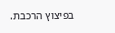בפיצוץ הרכבת.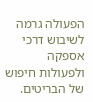הפעולה גרמה לשיבוש דרכי אספקה ולפעולות חיפוש של הבריטים.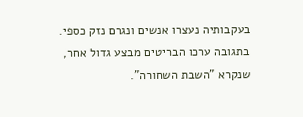בעקבותיה נעצרו אנשים ונגרם נזק כספי. בתגובה ערכו הבריטים מבצע גדול אחר, שנקרא "השבת השחורה".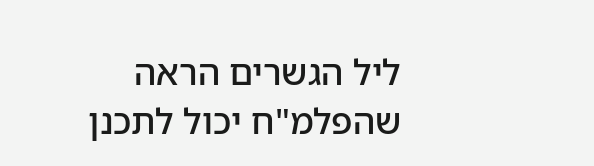ליל הגשרים הראה שהפלמ"ח יכול לתכנן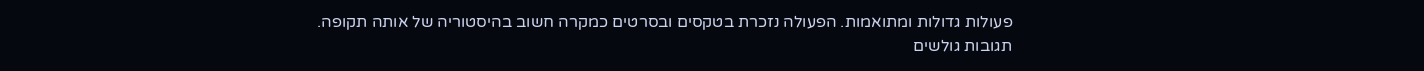פעולות גדולות ומתואמות. הפעולה נזכרת בטקסים ובסרטים כמקרה חשוב בהיסטוריה של אותה תקופה.
תגובות גולשים